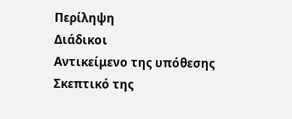Περίληψη
Διάδικοι
Αντικείμενο της υπόθεσης
Σκεπτικό της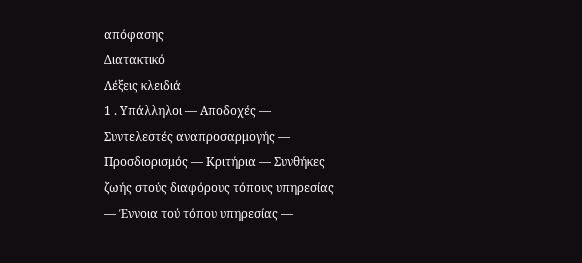απόφασης
Διατακτικό
Λέξεις κλειδιά
1 . Υπάλληλοι — Αποδοχές — Συντελεστές αναπροσαρμογής — Προσδιορισμός — Κριτήρια — Συνθήκες ζωής στούς διαφόρους τόπους υπηρεσίας — Έννοια τού τόπου υπηρεσίας —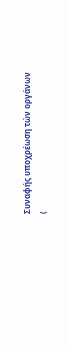Συναφής υποχρέωση τών οργάνων
(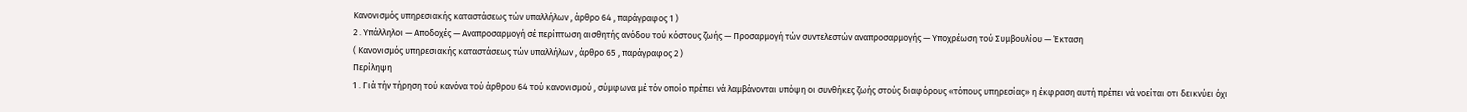Κανονισμός υπηρεσιακής καταστάσεως τών υπαλλήλων , άρθρο 64 , παράγραφος 1 )
2 . Υπάλληλοι — Αποδοχές — Αναπροσαρμογή σέ περίπτωση αισθητής ανόδου τού κόστους ζωής — Προσαρμογή τών συντελεστών αναπροσαρμογής — Υποχρέωση τού Συμβουλίου — Έκταση
( Κανονισμός υπηρεσιακής καταστάσεως τών υπαλλήλων , άρθρο 65 , παράγραφος 2 )
Περίληψη
1 . Γιά τήν τήρηση τού κανόνα τού άρθρου 64 τού κανονισμού , σύμφωνα μέ τόν οποίο πρέπει νά λαμβάνονται υπόψη οι συνθήκες ζωής στούς διαφόρους «τόπους υπηρεσίας» η έκφραση αυτή πρέπει νά νοείται οτι δεικνύει όχι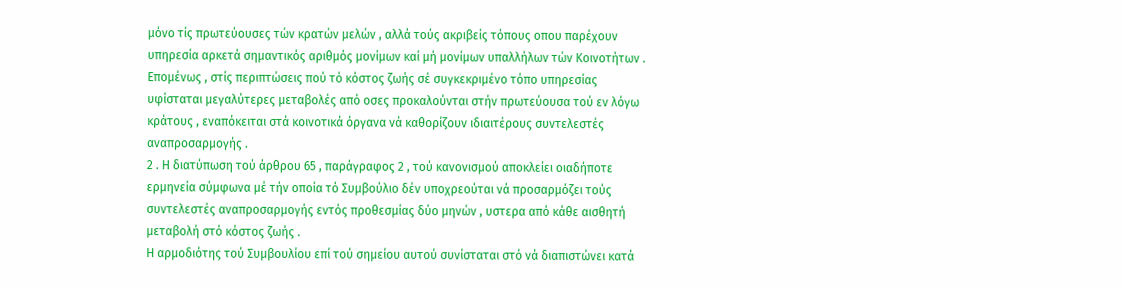μόνο τίς πρωτεύουσες τών κρατών μελών , αλλά τούς ακριβείς τόπους οπου παρέχουν υπηρεσία αρκετά σημαντικός αριθμός μονίμων καί μή μονίμων υπαλλήλων τών Κοινοτήτων .
Επομένως , στίς περιπτώσεις πού τό κόστος ζωής σέ συγκεκριμένο τόπο υπηρεσίας υφίσταται μεγαλύτερες μεταβολές από οσες προκαλούνται στήν πρωτεύουσα τού εν λόγω κράτους , εναπόκειται στά κοινοτικά όργανα νά καθορίζουν ιδιαιτέρους συντελεστές αναπροσαρμογής .
2 . Η διατύπωση τού άρθρου 65 , παράγραφος 2 , τού κανονισμού αποκλείει οιαδήποτε ερμηνεία σύμφωνα μέ τήν οποία τό Συμβούλιο δέν υποχρεούται νά προσαρμόζει τούς συντελεστές αναπροσαρμογής εντός προθεσμίας δύο μηνών , υστερα από κάθε αισθητή μεταβολή στό κόστος ζωής .
Η αρμοδιότης τού Συμβουλίου επί τού σημείου αυτού συνίσταται στό νά διαπιστώνει κατά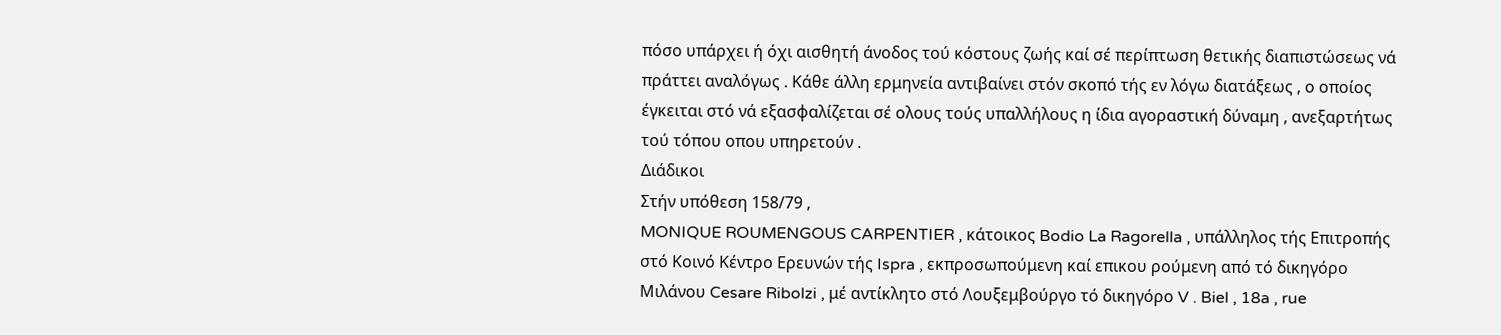πόσο υπάρχει ή όχι αισθητή άνοδος τού κόστους ζωής καί σέ περίπτωση θετικής διαπιστώσεως νά πράττει αναλόγως . Κάθε άλλη ερμηνεία αντιβαίνει στόν σκοπό τής εν λόγω διατάξεως , ο οποίος έγκειται στό νά εξασφαλίζεται σέ ολους τούς υπαλλήλους η ίδια αγοραστική δύναμη , ανεξαρτήτως τού τόπου οπου υπηρετούν .
Διάδικοι
Στήν υπόθεση 158/79 ,
MONIQUE ROUMENGOUS CARPENTIER , κάτοικος Bodio La Ragorella , υπάλληλος τής Επιτροπής στό Κοινό Κέντρο Ερευνών τής Ispra , εκπροσωπούμενη καί επικου ρούμενη από τό δικηγόρο Μιλάνου Cesare Ribolzi , μέ αντίκλητο στό Λουξεμβούργο τό δικηγόρο V . Biel , 18a , rue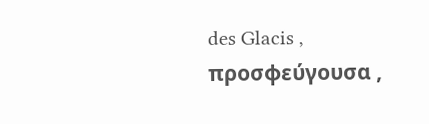des Glacis ,
προσφεύγουσα ,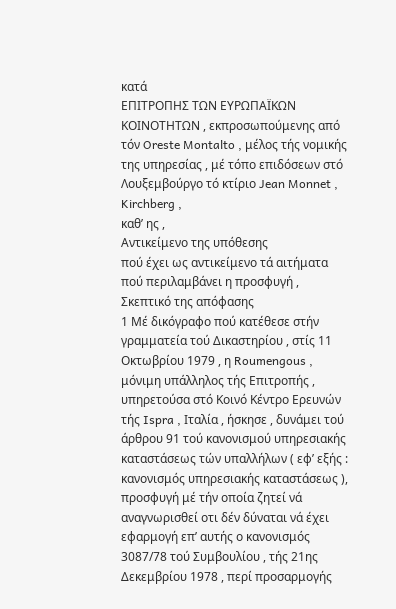κατά
ΕΠΙΤΡΟΠΗΣ ΤΩΝ ΕΥΡΩΠΑΪΚΩΝ ΚΟΙΝΟΤΗΤΩΝ , εκπροσωπούμενης από τόν Oreste Montalto , μέλος τής νομικής της υπηρεσίας , μέ τόπο επιδόσεων στό Λουξεμβούργο τό κτίριο Jean Monnet , Kirchberg ,
καθ’ ης ,
Αντικείμενο της υπόθεσης
πού έχει ως αντικείμενο τά αιτήματα πού περιλαμβάνει η προσφυγή ,
Σκεπτικό της απόφασης
1 Μέ δικόγραφο πού κατέθεσε στήν γραμματεία τού Δικαστηρίου , στίς 11 Οκτωβρίου 1979 , η Roumengous , μόνιμη υπάλληλος τής Επιτροπής , υπηρετούσα στό Κοινό Κέντρο Ερευνών τής Ispra , Ιταλία , ήσκησε , δυνάμει τού άρθρου 91 τού κανονισμού υπηρεσιακής καταστάσεως τών υπαλλήλων ( εφ’ εξής : κανονισμός υπηρεσιακής καταστάσεως ), προσφυγή μέ τήν οποία ζητεί νά αναγνωρισθεί οτι δέν δύναται νά έχει εφαρμογή επ’ αυτής ο κανονισμός 3087/78 τού Συμβουλίου , τής 21ης Δεκεμβρίου 1978 , περί προσαρμογής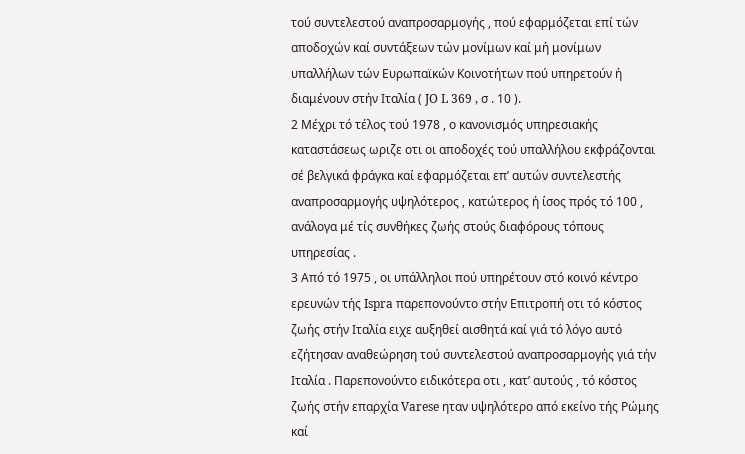τού συντελεστού αναπροσαρμογής , πού εφαρμόζεται επί τών αποδοχών καί συντάξεων τών μονίμων καί μή μονίμων υπαλλήλων τών Ευρωπαϊκών Κοινοτήτων πού υπηρετούν ή διαμένουν στήν Ιταλία ( JO L 369 , σ . 10 ).
2 Μέχρι τό τέλος τού 1978 , ο κανονισμός υπηρεσιακής καταστάσεως ωριζε οτι οι αποδοχές τού υπαλλήλου εκφράζονται σέ βελγικά φράγκα καί εφαρμόζεται επ’ αυτών συντελεστής αναπροσαρμογής υψηλότερος , κατώτερος ή ίσος πρός τό 100 , ανάλογα μέ τίς συνθήκες ζωής στούς διαφόρους τόπους υπηρεσίας .
3 Από τό 1975 , οι υπάλληλοι πού υπηρέτουν στό κοινό κέντρο ερευνών τής Ispra παρεπονούντο στήν Επιτροπή οτι τό κόστος ζωής στήν Ιταλία ειχε αυξηθεί αισθητά καί γιά τό λόγο αυτό εζήτησαν αναθεώρηση τού συντελεστού αναπροσαρμογής γιά τήν Ιταλία . Παρεπονούντο ειδικότερα οτι , κατ’ αυτούς , τό κόστος ζωής στήν επαρχία Varese ηταν υψηλότερο από εκείνο τής Ρώμης καί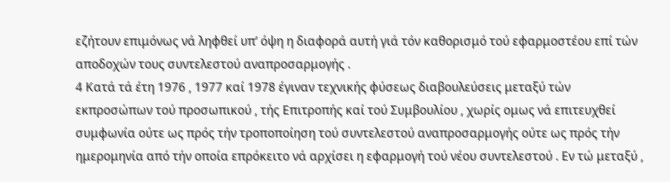εζήτουν επιμόνως νά ληφθεί υπ’ όψη η διαφορά αυτή γιά τόν καθορισμό τού εφαρμοστέου επί τών αποδοχών τους συντελεστού αναπροσαρμογής .
4 Κατά τά έτη 1976 , 1977 καί 1978 έγιναν τεχνικής φύσεως διαβουλεύσεις μεταξύ τών εκπροσώπων τού προσωπικού , τής Επιτροπής καί τού Συμβουλίου , χωρίς ομως νά επιτευχθεί συμφωνία ούτε ως πρός τήν τροποποίηση τού συντελεστού αναπροσαρμογής ούτε ως πρός τήν ημερομηνία από τήν οποία επρόκειτο νά αρχίσει η εφαρμογή τού νέου συντελεστού . Εν τώ μεταξύ ,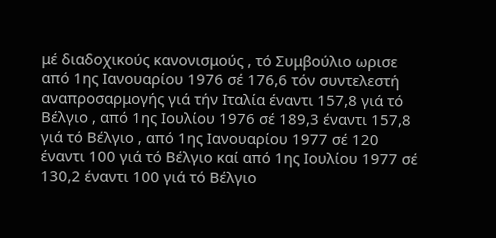μέ διαδοχικούς κανονισμούς , τό Συμβούλιο ωρισε από 1ης Ιανουαρίου 1976 σέ 176,6 τόν συντελεστή αναπροσαρμογής γιά τήν Ιταλία έναντι 157,8 γιά τό Βέλγιο , από 1ης Ιουλίου 1976 σέ 189,3 έναντι 157,8 γιά τό Βέλγιο , από 1ης Ιανουαρίου 1977 σέ 120 έναντι 100 γιά τό Βέλγιο καί από 1ης Ιουλίου 1977 σέ 130,2 έναντι 100 γιά τό Βέλγιο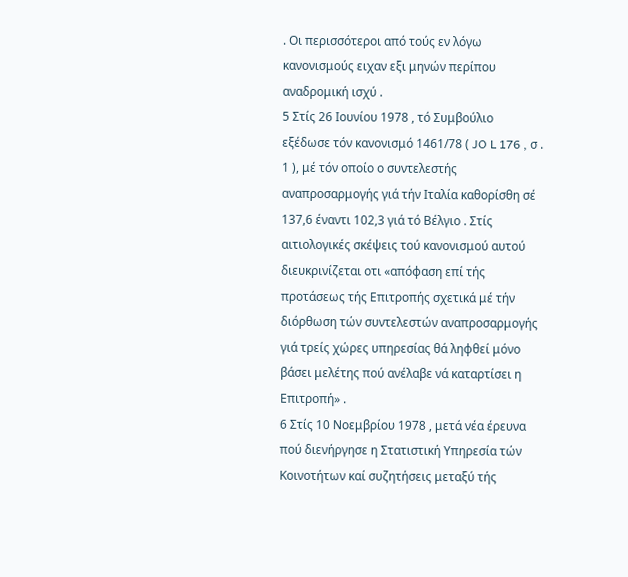. Οι περισσότεροι από τούς εν λόγω κανονισμούς ειχαν εξι μηνών περίπου αναδρομική ισχύ .
5 Στίς 26 Ιουνίου 1978 , τό Συμβούλιο εξέδωσε τόν κανονισμό 1461/78 ( JO L 176 , σ . 1 ), μέ τόν οποίο ο συντελεστής αναπροσαρμογής γιά τήν Ιταλία καθορίσθη σέ 137,6 έναντι 102,3 γιά τό Βέλγιο . Στίς αιτιολογικές σκέψεις τού κανονισμού αυτού διευκρινίζεται οτι «απόφαση επί τής προτάσεως τής Επιτροπής σχετικά μέ τήν διόρθωση τών συντελεστών αναπροσαρμογής γιά τρείς χώρες υπηρεσίας θά ληφθεί μόνο βάσει μελέτης πού ανέλαβε νά καταρτίσει η Επιτροπή» .
6 Στίς 10 Νοεμβρίου 1978 , μετά νέα έρευνα πού διενήργησε η Στατιστική Υπηρεσία τών Κοινοτήτων καί συζητήσεις μεταξύ τής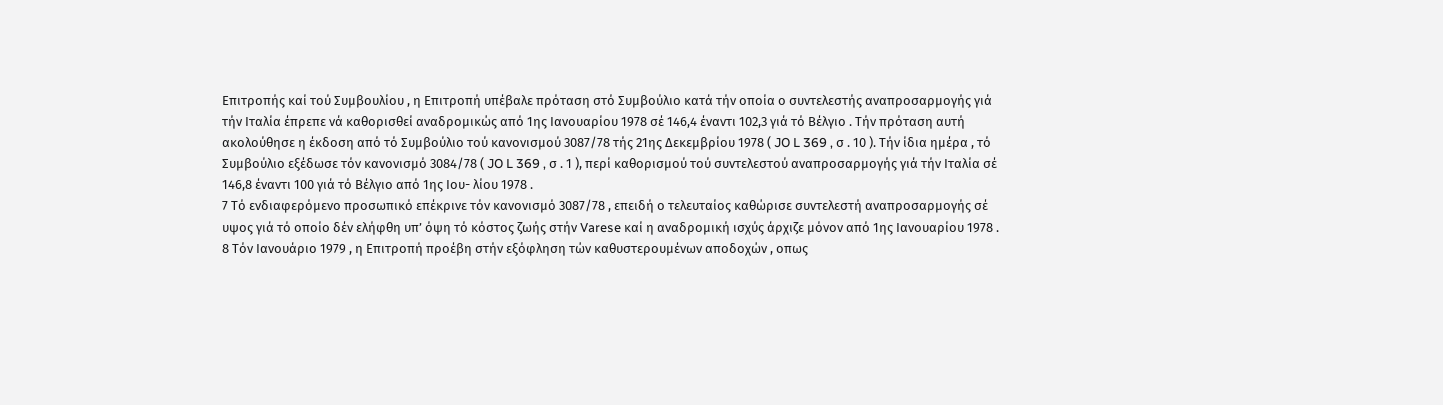Επιτροπής καί τού Συμβουλίου , η Επιτροπή υπέβαλε πρόταση στό Συμβούλιο κατά τήν οποία ο συντελεστής αναπροσαρμογής γιά τήν Ιταλία έπρεπε νά καθορισθεί αναδρομικώς από 1ης Ιανουαρίου 1978 σέ 146,4 έναντι 102,3 γιά τό Βέλγιο . Τήν πρόταση αυτή ακολούθησε η έκδοση από τό Συμβούλιο τού κανονισμού 3087/78 τής 21ης Δεκεμβρίου 1978 ( JO L 369 , σ . 10 ). Τήν ίδια ημέρα , τό Συμβούλιο εξέδωσε τόν κανονισμό 3084/78 ( JO L 369 , σ . 1 ), περί καθορισμού τού συντελεστού αναπροσαρμογής γιά τήν Ιταλία σέ 146,8 έναντι 100 γιά τό Βέλγιο από 1ης Ιου- λίου 1978 .
7 Τό ενδιαφερόμενο προσωπικό επέκρινε τόν κανονισμό 3087/78 , επειδή ο τελευταίος καθώρισε συντελεστή αναπροσαρμογής σέ υψος γιά τό οποίο δέν ελήφθη υπ’ όψη τό κόστος ζωής στήν Varese καί η αναδρομική ισχύς άρχιζε μόνον από 1ης Ιανουαρίου 1978 .
8 Τόν Ιανουάριο 1979 , η Επιτροπή προέβη στήν εξόφληση τών καθυστερουμένων αποδοχών , οπως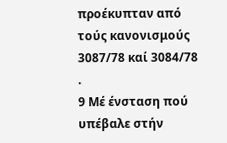προέκυπταν από τούς κανονισμούς 3087/78 καί 3084/78 .
9 Μέ ένσταση πού υπέβαλε στήν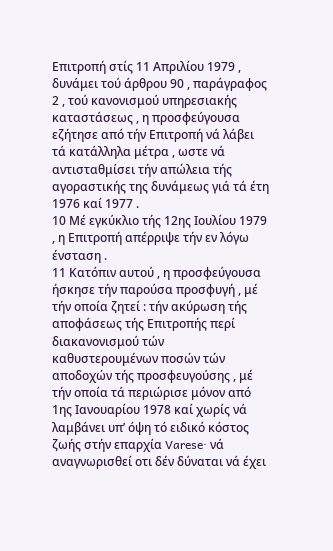Επιτροπή στίς 11 Απριλίου 1979 , δυνάμει τού άρθρου 90 , παράγραφος 2 , τού κανονισμού υπηρεσιακής καταστάσεως , η προσφεύγουσα εζήτησε από τήν Επιτροπή νά λάβει τά κατάλληλα μέτρα , ωστε νά αντισταθμίσει τήν απώλεια τής αγοραστικής της δυνάμεως γιά τά έτη 1976 καί 1977 .
10 Μέ εγκύκλιο τής 12ης Ιουλίου 1979 , η Επιτροπή απέρριψε τήν εν λόγω ένσταση .
11 Κατόπιν αυτού , η προσφεύγουσα ήσκησε τήν παρούσα προσφυγή , μέ τήν οποία ζητεί : τήν ακύρωση τής αποφάσεως τής Επιτροπής περί διακανονισμού τών καθυστερουμένων ποσών τών αποδοχών τής προσφευγούσης , μέ τήν οποία τά περιώρισε μόνον από 1ης Ιανουαρίου 1978 καί χωρίς νά λαμβάνει υπ’ όψη τό ειδικό κόστος ζωής στήν επαρχία Varese· νά αναγνωρισθεί οτι δέν δύναται νά έχει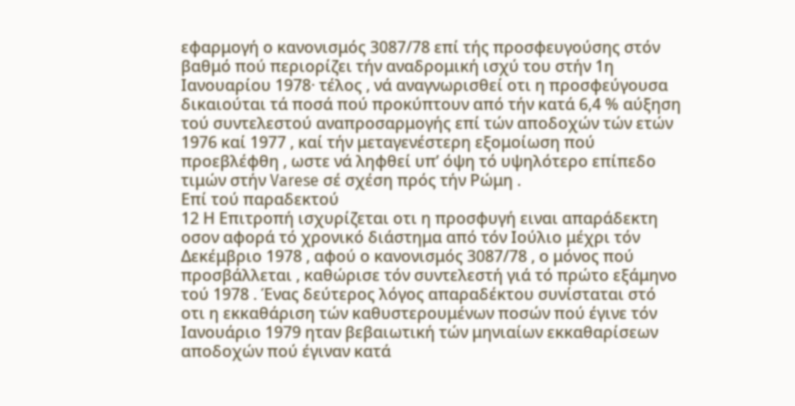εφαρμογή ο κανονισμός 3087/78 επί τής προσφευγούσης στόν βαθμό πού περιορίζει τήν αναδρομική ισχύ του στήν 1η Ιανουαρίου 1978· τέλος , νά αναγνωρισθεί οτι η προσφεύγουσα δικαιούται τά ποσά πού προκύπτουν από τήν κατά 6,4 % αύξηση τού συντελεστού αναπροσαρμογής επί τών αποδοχών τών ετών 1976 καί 1977 , καί τήν μεταγενέστερη εξομοίωση πού προεβλέφθη , ωστε νά ληφθεί υπ’ όψη τό υψηλότερο επίπεδο τιμών στήν Varese σέ σχέση πρός τήν Ρώμη .
Επί τού παραδεκτού
12 Η Επιτροπή ισχυρίζεται οτι η προσφυγή ειναι απαράδεκτη οσον αφορά τό χρονικό διάστημα από τόν Ιούλιο μέχρι τόν Δεκέμβριο 1978 , αφού ο κανονισμός 3087/78 , ο μόνος πού προσβάλλεται , καθώρισε τόν συντελεστή γιά τό πρώτο εξάμηνο τού 1978 . Ένας δεύτερος λόγος απαραδέκτου συνίσταται στό οτι η εκκαθάριση τών καθυστερουμένων ποσών πού έγινε τόν Ιανουάριο 1979 ηταν βεβαιωτική τών μηνιαίων εκκαθαρίσεων αποδοχών πού έγιναν κατά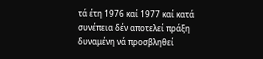τά έτη 1976 καί 1977 καί κατά συνέπεια δέν αποτελεί πράξη δυναμένη νά προσβληθεί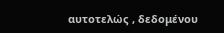αυτοτελώς , δεδομένου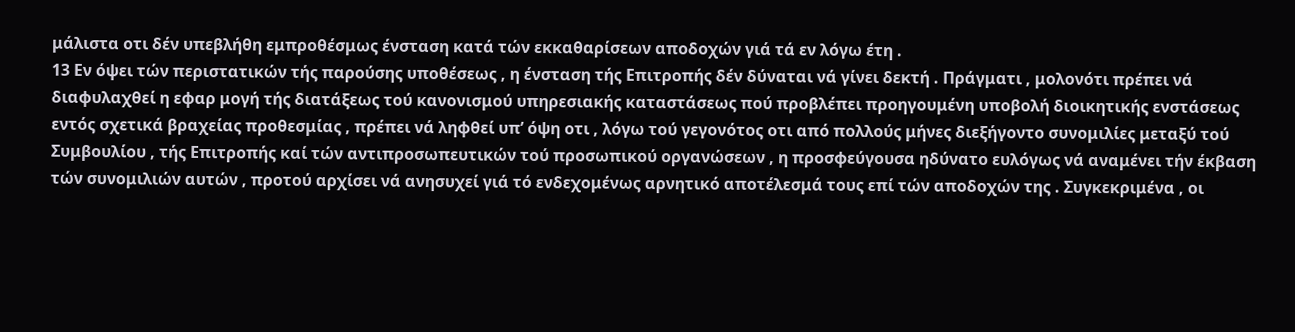μάλιστα οτι δέν υπεβλήθη εμπροθέσμως ένσταση κατά τών εκκαθαρίσεων αποδοχών γιά τά εν λόγω έτη .
13 Εν όψει τών περιστατικών τής παρούσης υποθέσεως , η ένσταση τής Επιτροπής δέν δύναται νά γίνει δεκτή . Πράγματι , μολονότι πρέπει νά διαφυλαχθεί η εφαρ μογή τής διατάξεως τού κανονισμού υπηρεσιακής καταστάσεως πού προβλέπει προηγουμένη υποβολή διοικητικής ενστάσεως εντός σχετικά βραχείας προθεσμίας , πρέπει νά ληφθεί υπ’ όψη οτι , λόγω τού γεγονότος οτι από πολλούς μήνες διεξήγοντο συνομιλίες μεταξύ τού Συμβουλίου , τής Επιτροπής καί τών αντιπροσωπευτικών τού προσωπικού οργανώσεων , η προσφεύγουσα ηδύνατο ευλόγως νά αναμένει τήν έκβαση τών συνομιλιών αυτών , προτού αρχίσει νά ανησυχεί γιά τό ενδεχομένως αρνητικό αποτέλεσμά τους επί τών αποδοχών της . Συγκεκριμένα , οι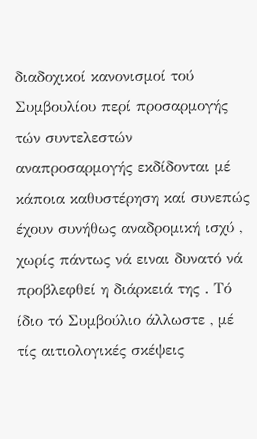διαδοχικοί κανονισμοί τού Συμβουλίου περί προσαρμογής τών συντελεστών αναπροσαρμογής εκδίδονται μέ κάποια καθυστέρηση καί συνεπώς έχουν συνήθως αναδρομική ισχύ , χωρίς πάντως νά ειναι δυνατό νά προβλεφθεί η διάρκειά της . Τό ίδιο τό Συμβούλιο άλλωστε , μέ τίς αιτιολογικές σκέψεις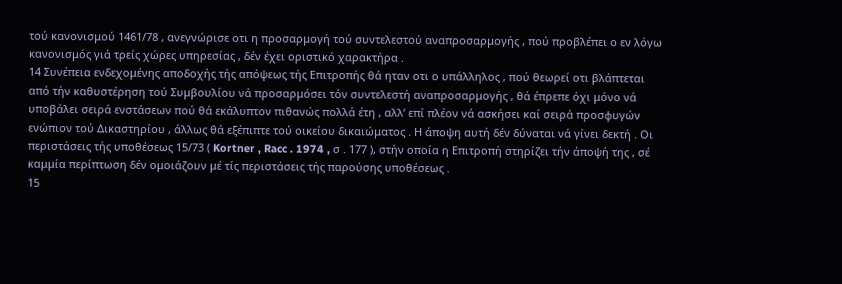τού κανονισμού 1461/78 , ανεγνώρισε οτι η προσαρμογή τού συντελεστού αναπροσαρμογής , πού προβλέπει ο εν λόγω κανονισμός γιά τρείς χώρες υπηρεσίας , δέν έχει οριστικό χαρακτήρα .
14 Συνέπεια ενδεχομένης αποδοχής τής απόψεως τής Επιτροπής θά ηταν οτι ο υπάλληλος , πού θεωρεί οτι βλάπτεται από τήν καθυστέρηση τού Συμβουλίου νά προσαρμόσει τόν συντελεστή αναπροσαρμογής , θά έπρεπε όχι μόνο νά υποβάλει σειρά ενστάσεων πού θά εκάλυπτον πιθανώς πολλά έτη , αλλ’ επί πλέον νά ασκήσει καί σειρά προσφυγών ενώπιον τού Δικαστηρίου , άλλως θά εξέπιπτε τού οικείου δικαιώματος . Η άποψη αυτή δέν δύναται νά γίνει δεκτή . Οι περιστάσεις τής υποθέσεως 15/73 ( Kortner , Racc . 1974 , σ . 177 ), στήν οποία η Επιτροπή στηρίζει τήν άποψή της , σέ καμμία περίπτωση δέν ομοιάζουν μέ τίς περιστάσεις τής παρούσης υποθέσεως .
15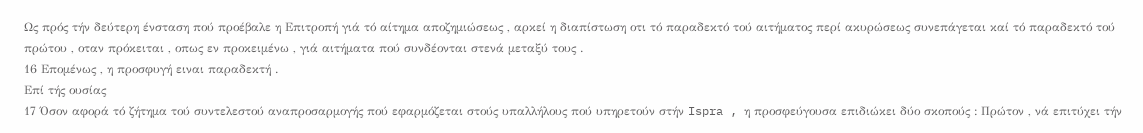Ως πρός τήν δεύτερη ένσταση πού προέβαλε η Επιτροπή γιά τό αίτημα αποζημιώσεως , αρκεί η διαπίστωση οτι τό παραδεκτό τού αιτήματος περί ακυρώσεως συνεπάγεται καί τό παραδεκτό τού πρώτου , οταν πρόκειται , οπως εν προκειμένω , γιά αιτήματα πού συνδέονται στενά μεταξύ τους .
16 Επομένως , η προσφυγή ειναι παραδεκτή .
Επί τής ουσίας
17 Όσον αφορά τό ζήτημα τού συντελεστού αναπροσαρμογής πού εφαρμόζεται στούς υπαλλήλους πού υπηρετούν στήν Ispra , η προσφεύγουσα επιδιώκει δύο σκοπούς : Πρώτον , νά επιτύχει τήν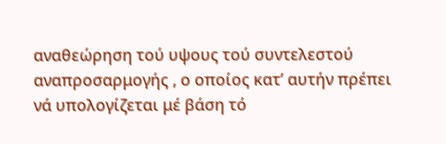αναθεώρηση τού υψους τού συντελεστού αναπροσαρμογής , ο οποίος κατ’ αυτήν πρέπει νά υπολογίζεται μέ βάση τό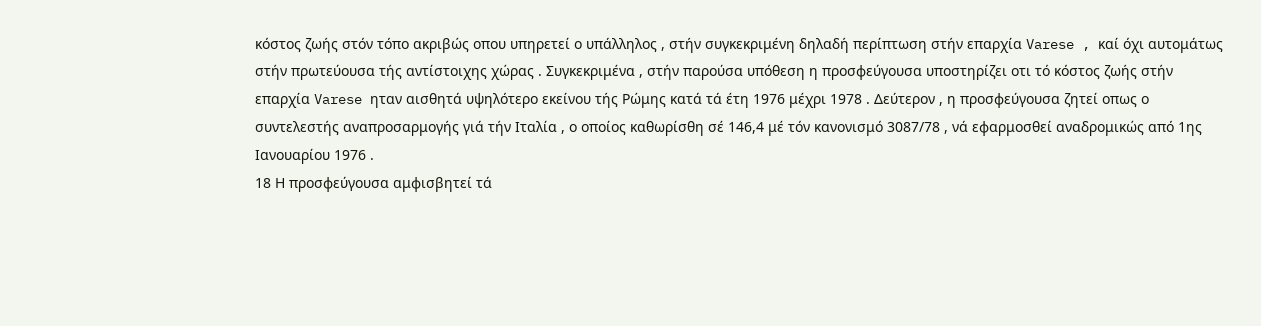κόστος ζωής στόν τόπο ακριβώς οπου υπηρετεί ο υπάλληλος , στήν συγκεκριμένη δηλαδή περίπτωση στήν επαρχία Varese , καί όχι αυτομάτως στήν πρωτεύουσα τής αντίστοιχης χώρας . Συγκεκριμένα , στήν παρούσα υπόθεση η προσφεύγουσα υποστηρίζει οτι τό κόστος ζωής στήν επαρχία Varese ηταν αισθητά υψηλότερο εκείνου τής Ρώμης κατά τά έτη 1976 μέχρι 1978 . Δεύτερον , η προσφεύγουσα ζητεί οπως ο συντελεστής αναπροσαρμογής γιά τήν Ιταλία , ο οποίος καθωρίσθη σέ 146,4 μέ τόν κανονισμό 3087/78 , νά εφαρμοσθεί αναδρομικώς από 1ης Ιανουαρίου 1976 .
18 Η προσφεύγουσα αμφισβητεί τά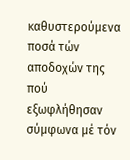καθυστερούμενα ποσά τών αποδοχών της πού εξωφλήθησαν σύμφωνα μέ τόν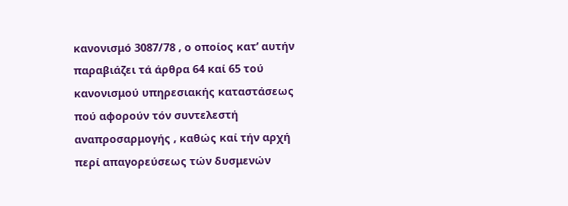κανονισμό 3087/78 , ο οποίος κατ’ αυτήν παραβιάζει τά άρθρα 64 καί 65 τού κανονισμού υπηρεσιακής καταστάσεως πού αφορούν τόν συντελεστή αναπροσαρμογής , καθώς καί τήν αρχή περί απαγορεύσεως τών δυσμενών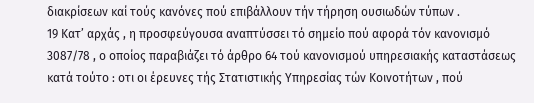διακρίσεων καί τούς κανόνες πού επιβάλλουν τήν τήρηση ουσιωδών τύπων .
19 Κατ’ αρχάς , η προσφεύγουσα αναπτύσσει τό σημείο πού αφορά τόν κανονισμό 3087/78 , ο οποίος παραβιάζει τό άρθρο 64 τού κανονισμού υπηρεσιακής καταστάσεως κατά τούτο : οτι οι έρευνες τής Στατιστικής Υπηρεσίας τών Κοινοτήτων , πού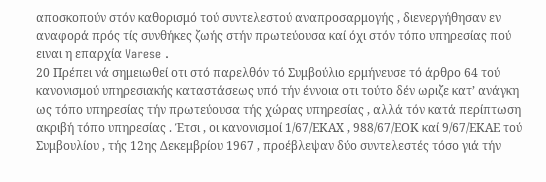αποσκοπούν στόν καθορισμό τού συντελεστού αναπροσαρμογής , διενεργήθησαν εν αναφορά πρός τίς συνθήκες ζωής στήν πρωτεύουσα καί όχι στόν τόπο υπηρεσίας πού ειναι η επαρχία Varese .
20 Πρέπει νά σημειωθεί οτι στό παρελθόν τό Συμβούλιο ερμήνευσε τό άρθρο 64 τού κανονισμού υπηρεσιακής καταστάσεως υπό τήν έννοια οτι τούτο δέν ωριζε κατ’ ανάγκη ως τόπο υπηρεσίας τήν πρωτεύουσα τής χώρας υπηρεσίας , αλλά τόν κατά περίπτωση ακριβή τόπο υπηρεσίας . Έτσι , οι κανονισμοί 1/67/ΕΚΑΧ , 988/67/ΕΟΚ καί 9/67/ΕΚΑΕ τού Συμβουλίου , τής 12ης Δεκεμβρίου 1967 , προέβλεψαν δύο συντελεστές τόσο γιά τήν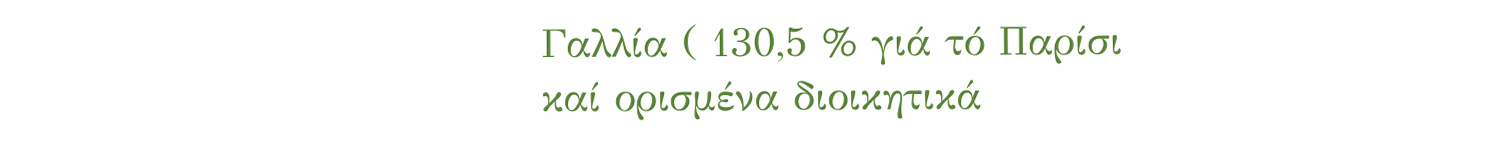Γαλλία ( 130,5 % γιά τό Παρίσι καί ορισμένα διοικητικά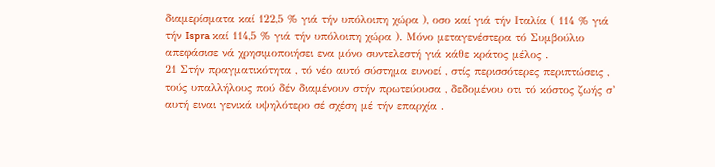διαμερίσματα καί 122,5 % γιά τήν υπόλοιπη χώρα ), οσο καί γιά τήν Ιταλία ( 114 % γιά τήν Ispra καί 114,5 % γιά τήν υπόλοιπη χώρα ). Μόνο μεταγενέστερα τό Συμβούλιο απεφάσισε νά χρησιμοποιήσει ενα μόνο συντελεστή γιά κάθε κράτος μέλος .
21 Στήν πραγματικότητα , τό νέο αυτό σύστημα ευνοεί , στίς περισσότερες περιπτώσεις , τούς υπαλλήλους πού δέν διαμένουν στήν πρωτεύουσα , δεδομένου οτι τό κόστος ζωής σ’ αυτή ειναι γενικά υψηλότερο σέ σχέση μέ τήν επαρχία .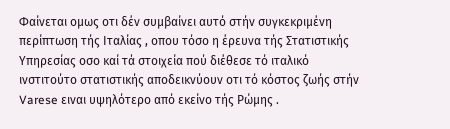Φαίνεται ομως οτι δέν συμβαίνει αυτό στήν συγκεκριμένη περίπτωση τής Ιταλίας , οπου τόσο η έρευνα τής Στατιστικής Υπηρεσίας οσο καί τά στοιχεία πού διέθεσε τό ιταλικό ινστιτούτο στατιστικής αποδεικνύουν οτι τό κόστος ζωής στήν Varese ειναι υψηλότερο από εκείνο τής Ρώμης .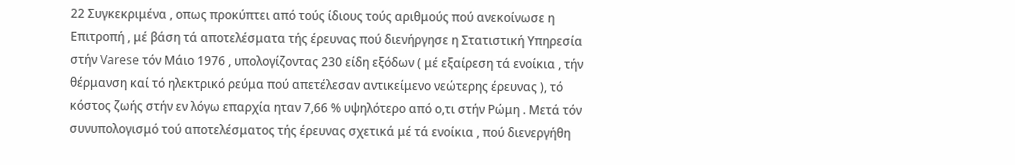22 Συγκεκριμένα , οπως προκύπτει από τούς ίδιους τούς αριθμούς πού ανεκοίνωσε η Επιτροπή , μέ βάση τά αποτελέσματα τής έρευνας πού διενήργησε η Στατιστική Υπηρεσία στήν Varese τόν Μάιο 1976 , υπολογίζοντας 230 είδη εξόδων ( μέ εξαίρεση τά ενοίκια , τήν θέρμανση καί τό ηλεκτρικό ρεύμα πού απετέλεσαν αντικείμενο νεώτερης έρευνας ), τό κόστος ζωής στήν εν λόγω επαρχία ηταν 7,66 % υψηλότερο από ο,τι στήν Ρώμη . Μετά τόν συνυπολογισμό τού αποτελέσματος τής έρευνας σχετικά μέ τά ενοίκια , πού διενεργήθη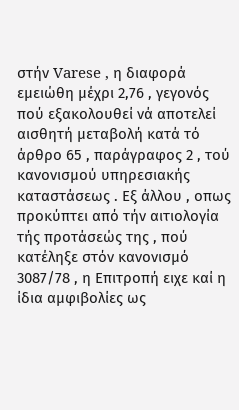στήν Varese , η διαφορά εμειώθη μέχρι 2,76 , γεγονός πού εξακολουθεί νά αποτελεί αισθητή μεταβολή κατά τό άρθρο 65 , παράγραφος 2 , τού κανονισμού υπηρεσιακής καταστάσεως . Εξ άλλου , οπως προκύπτει από τήν αιτιολογία τής προτάσεώς της , πού κατέληξε στόν κανονισμό 3087/78 , η Επιτροπή ειχε καί η ίδια αμφιβολίες ως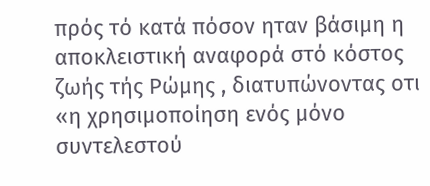πρός τό κατά πόσον ηταν βάσιμη η αποκλειστική αναφορά στό κόστος ζωής τής Ρώμης , διατυπώνοντας οτι «η χρησιμοποίηση ενός μόνο συντελεστού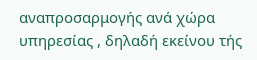αναπροσαρμογής ανά χώρα υπηρεσίας , δηλαδή εκείνου τής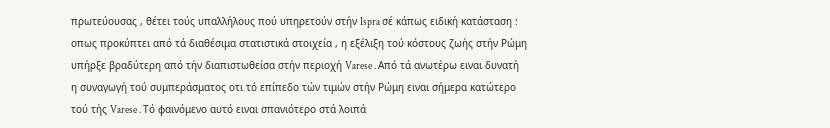πρωτεύουσας , θέτει τούς υπαλλήλους πού υπηρετούν στήν Ispra σέ κάπως ειδική κατάσταση : οπως προκύπτει από τά διαθέσιμα στατιστικά στοιχεία , η εξέλιξη τού κόστους ζωής στήν Ρώμη υπήρξε βραδύτερη από τήν διαπιστωθείσα στήν περιοχή Varese . Από τά ανωτέρω ειναι δυνατή η συναγωγή τού συμπεράσματος οτι τό επίπεδο τών τιμών στήν Ρώμη ειναι σήμερα κατώτερο τού τής Varese . Τό φαινόμενο αυτό ειναι σπανιότερο στά λοιπά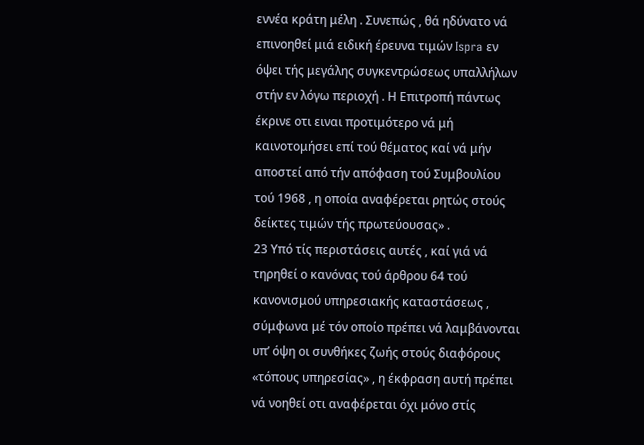εννέα κράτη μέλη . Συνεπώς , θά ηδύνατο νά επινοηθεί μιά ειδική έρευνα τιμών Ispra εν όψει τής μεγάλης συγκεντρώσεως υπαλλήλων στήν εν λόγω περιοχή . Η Επιτροπή πάντως έκρινε οτι ειναι προτιμότερο νά μή καινοτομήσει επί τού θέματος καί νά μήν αποστεί από τήν απόφαση τού Συμβουλίου τού 1968 , η οποία αναφέρεται ρητώς στούς δείκτες τιμών τής πρωτεύουσας» .
23 Υπό τίς περιστάσεις αυτές , καί γιά νά τηρηθεί ο κανόνας τού άρθρου 64 τού κανονισμού υπηρεσιακής καταστάσεως , σύμφωνα μέ τόν οποίο πρέπει νά λαμβάνονται υπ’ όψη οι συνθήκες ζωής στούς διαφόρους «τόπους υπηρεσίας» , η έκφραση αυτή πρέπει νά νοηθεί οτι αναφέρεται όχι μόνο στίς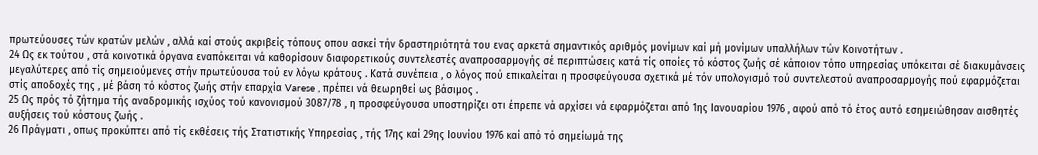πρωτεύουσες τών κρατών μελών , αλλά καί στούς ακριβείς τόπους οπου ασκεί τήν δραστηριότητά του ενας αρκετά σημαντικός αριθμός μονίμων καί μή μονίμων υπαλλήλων τών Κοινοτήτων .
24 Ως εκ τούτου , στά κοινοτικά όργανα εναπόκειται νά καθορίσουν διαφορετικούς συντελεστές αναπροσαρμογής σέ περιπτώσεις κατά τίς οποίες τό κόστος ζωής σέ κάποιον τόπο υπηρεσίας υπόκειται σέ διακυμάνσεις μεγαλύτερες από τίς σημειούμενες στήν πρωτεύουσα τού εν λόγω κράτους . Κατά συνέπεια , ο λόγος πού επικαλείται η προσφεύγουσα σχετικά μέ τόν υπολογισμό τού συντελεστού αναπροσαρμογής πού εφαρμόζεται στίς αποδοχές της , μέ βάση τό κόστος ζωής στήν επαρχία Varese , πρέπει νά θεωρηθεί ως βάσιμος .
25 Ως πρός τό ζήτημα τής αναδρομικής ισχύος τού κανονισμού 3087/78 , η προσφεύγουσα υποστηρίζει οτι έπρεπε νά αρχίσει νά εφαρμόζεται από 1ης Ιανουαρίου 1976 , αφού από τό έτος αυτό εσημειώθησαν αισθητές αυξήσεις τού κόστους ζωής .
26 Πράγματι , οπως προκύπτει από τίς εκθέσεις τής Στατιστικής Υπηρεσίας , τής 17ης καί 29ης Ιουνίου 1976 καί από τό σημείωμά της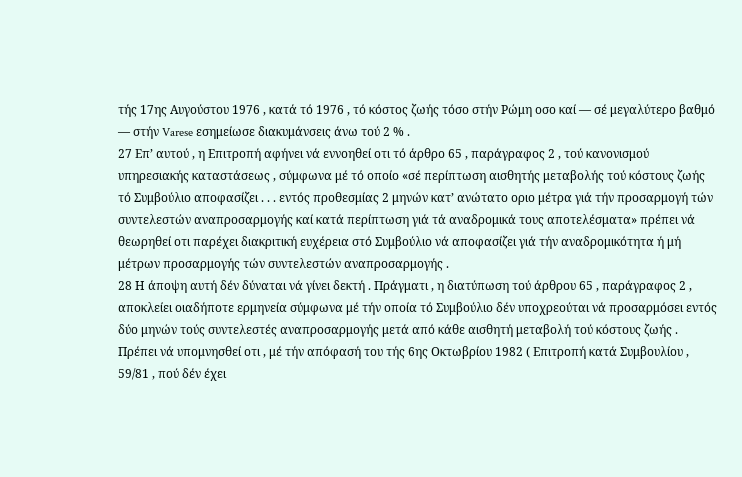τής 17ης Αυγούστου 1976 , κατά τό 1976 , τό κόστος ζωής τόσο στήν Ρώμη οσο καί — σέ μεγαλύτερο βαθμό — στήν Varese εσημείωσε διακυμάνσεις άνω τού 2 % .
27 Επ’ αυτού , η Επιτροπή αφήνει νά εννοηθεί οτι τό άρθρο 65 , παράγραφος 2 , τού κανονισμού υπηρεσιακής καταστάσεως , σύμφωνα μέ τό οποίο «σέ περίπτωση αισθητής μεταβολής τού κόστους ζωής τό Συμβούλιο αποφασίζει . . . εντός προθεσμίας 2 μηνών κατ’ ανώτατο οριο μέτρα γιά τήν προσαρμογή τών συντελεστών αναπροσαρμογής καί κατά περίπτωση γιά τά αναδρομικά τους αποτελέσματα» πρέπει νά θεωρηθεί οτι παρέχει διακριτική ευχέρεια στό Συμβούλιο νά αποφασίζει γιά τήν αναδρομικότητα ή μή μέτρων προσαρμογής τών συντελεστών αναπροσαρμογής .
28 Η άποψη αυτή δέν δύναται νά γίνει δεκτή . Πράγματι , η διατύπωση τού άρθρου 65 , παράγραφος 2 , αποκλείει οιαδήποτε ερμηνεία σύμφωνα μέ τήν οποία τό Συμβούλιο δέν υποχρεούται νά προσαρμόσει εντός δύο μηνών τούς συντελεστές αναπροσαρμογής μετά από κάθε αισθητή μεταβολή τού κόστους ζωής . Πρέπει νά υπομνησθεί οτι , μέ τήν απόφασή του τής 6ης Οκτωβρίου 1982 ( Επιτροπή κατά Συμβουλίου , 59/81 , πού δέν έχει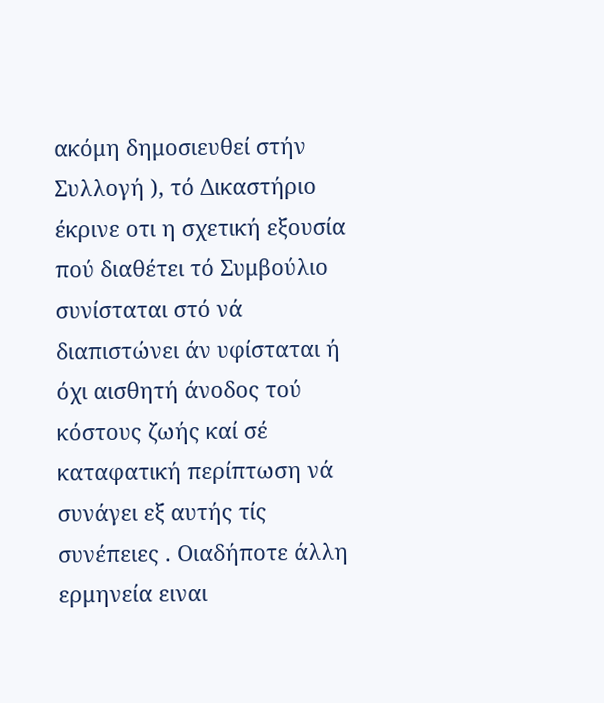ακόμη δημοσιευθεί στήν Συλλογή ), τό Δικαστήριο έκρινε οτι η σχετική εξουσία πού διαθέτει τό Συμβούλιο συνίσταται στό νά διαπιστώνει άν υφίσταται ή όχι αισθητή άνοδος τού κόστους ζωής καί σέ καταφατική περίπτωση νά συνάγει εξ αυτής τίς συνέπειες . Οιαδήποτε άλλη ερμηνεία ειναι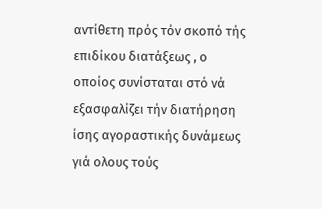αντίθετη πρός τόν σκοπό τής επιδίκου διατάξεως , ο οποίος συνίσταται στό νά εξασφαλίζει τήν διατήρηση ίσης αγοραστικής δυνάμεως γιά ολους τούς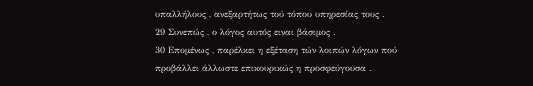υπαλλήλους , ανεξαρτήτως τού τόπου υπηρεσίας τους .
29 Συνεπώς , ο λόγος αυτός ειναι βάσιμος .
30 Επομένως , παρέλκει η εξέταση τών λοιπών λόγων πού προβάλλει άλλωστε επικουρικώς η προσφεύγουσα .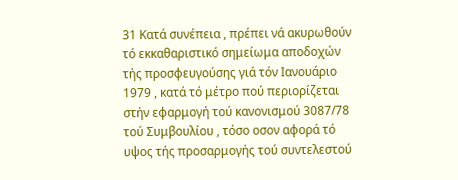31 Κατά συνέπεια , πρέπει νά ακυρωθούν τό εκκαθαριστικό σημείωμα αποδοχών τής προσφευγούσης γιά τόν Ιανουάριο 1979 , κατά τό μέτρο πού περιορίζεται στήν εφαρμογή τού κανονισμού 3087/78 τού Συμβουλίου , τόσο οσον αφορά τό υψος τής προσαρμογής τού συντελεστού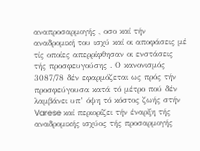αναπροσαρμογής , οσο καί τήν αναδρομική του ισχύ καί οι αποφάσεις μέ τίς οποίες απερρίφθησαν οι ενστάσεις τής προσφευγούσης . Ο κανονισμός 3087/78 δέν εφαρμόζεται ως πρός τήν προσφεύγουσα κατά τό μέτρο πού δέν λαμβάνει υπ’ όψη τό κόστος ζωής στήν Varese καί περιορίζει τήν έναρξη τής αναδρομικής ισχύος τής προσαρμογής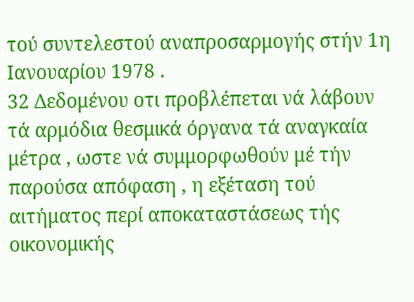τού συντελεστού αναπροσαρμογής στήν 1η Ιανουαρίου 1978 .
32 Δεδομένου οτι προβλέπεται νά λάβουν τά αρμόδια θεσμικά όργανα τά αναγκαία μέτρα , ωστε νά συμμορφωθούν μέ τήν παρούσα απόφαση , η εξέταση τού αιτήματος περί αποκαταστάσεως τής οικονομικής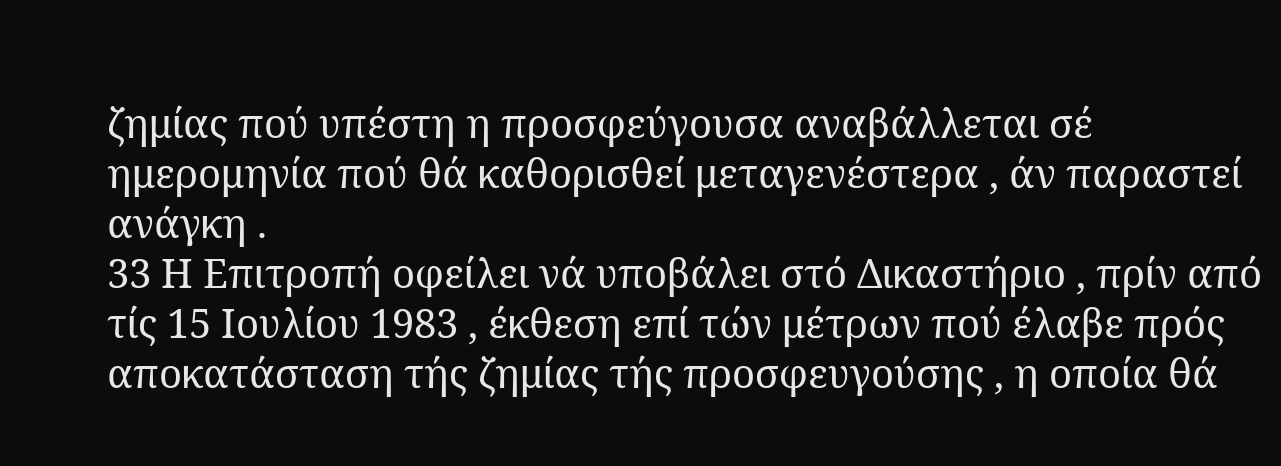ζημίας πού υπέστη η προσφεύγουσα αναβάλλεται σέ ημερομηνία πού θά καθορισθεί μεταγενέστερα , άν παραστεί ανάγκη .
33 Η Επιτροπή οφείλει νά υποβάλει στό Δικαστήριο , πρίν από τίς 15 Ιουλίου 1983 , έκθεση επί τών μέτρων πού έλαβε πρός αποκατάσταση τής ζημίας τής προσφευγούσης , η οποία θά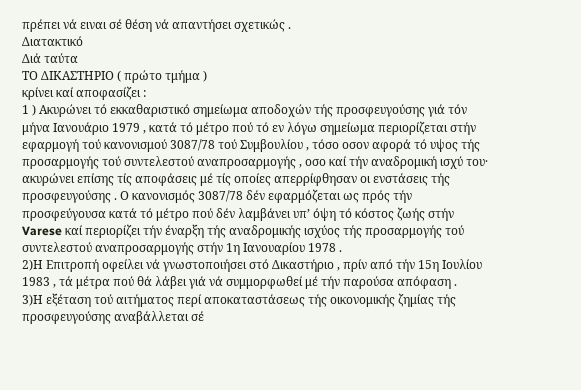πρέπει νά ειναι σέ θέση νά απαντήσει σχετικώς .
Διατακτικό
Διά ταύτα
ΤΟ ΔΙΚΑΣΤΗΡΙΟ ( πρώτο τμήμα )
κρίνει καί αποφασίζει :
1 ) Ακυρώνει τό εκκαθαριστικό σημείωμα αποδοχών τής προσφευγούσης γιά τόν μήνα Ιανουάριο 1979 , κατά τό μέτρο πού τό εν λόγω σημείωμα περιορίζεται στήν εφαρμογή τού κανονισμού 3087/78 τού Συμβουλίου , τόσο οσον αφορά τό υψος τής προσαρμογής τού συντελεστού αναπροσαρμογής , οσο καί τήν αναδρομική ισχύ του· ακυρώνει επίσης τίς αποφάσεις μέ τίς οποίες απερρίφθησαν οι ενστάσεις τής προσφευγούσης . Ο κανονισμός 3087/78 δέν εφαρμόζεται ως πρός τήν προσφεύγουσα κατά τό μέτρο πού δέν λαμβάνει υπ’ όψη τό κόστος ζωής στήν Varese καί περιορίζει τήν έναρξη τής αναδρομικής ισχύος τής προσαρμογής τού συντελεστού αναπροσαρμογής στήν 1η Ιανουαρίου 1978 .
2)Η Επιτροπή οφείλει νά γνωστοποιήσει στό Δικαστήριο , πρίν από τήν 15η Ιουλίου 1983 , τά μέτρα πού θά λάβει γιά νά συμμορφωθεί μέ τήν παρούσα απόφαση .
3)Η εξέταση τού αιτήματος περί αποκαταστάσεως τής οικονομικής ζημίας τής προσφευγούσης αναβάλλεται σέ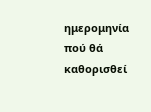ημερομηνία πού θά καθορισθεί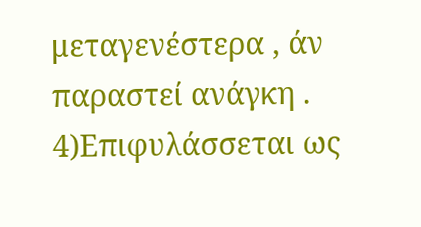μεταγενέστερα , άν παραστεί ανάγκη .
4)Επιφυλάσσεται ως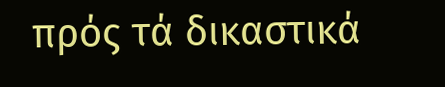πρός τά δικαστικά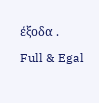έξοδα .
Full & Egal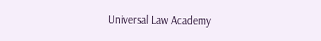Universal Law Academy